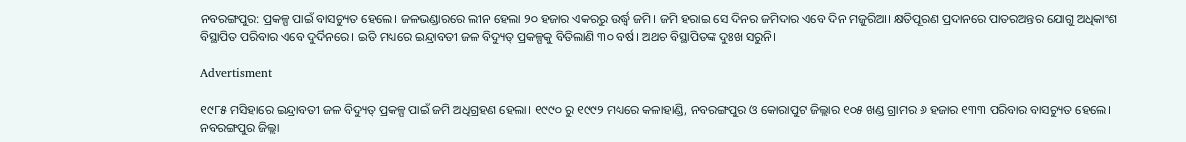ନବରଙ୍ଗପୁର: ପ୍ରକଳ୍ପ ପାଇଁ ବାସଚ୍ୟୁତ ହେଲେ। ଜଳଭଣ୍ଡାରରେ ଲୀନ ହେଲା ୨୦ ହଜାର ଏକରରୁ ଉର୍ଦ୍ଧ୍ବ ଜମି। ଜମି ହରାଇ ସେ ଦିନର ଜମିଦାର ଏବେ ଦିନ ମଜୁରିଆ। କ୍ଷତିପୂରଣ ପ୍ରଦାନରେ ପାତରଅନ୍ତର ଯୋଗୁ ଅଧିକାଂଶ ବିସ୍ଥାପିତ ପରିବାର ଏବେ ଦୁର୍ଦିନରେ। ଇତି ମଧ୍ୟରେ ଇନ୍ଦ୍ରାବତୀ ଜଳ ବିଦ୍ୟୁତ୍ ପ୍ରକଳ୍ପକୁ ବିତିଲାଣି ୩୦ ବର୍ଷ। ଅଥଚ ବିସ୍ଥାପିତଙ୍କ ଦୁଃଖ ସରୁନି।

Advertisment

୧୯୮୫ ମସିହାରେ ଇନ୍ଦ୍ରାବତୀ ଜଳ ବିଦ୍ୟୁତ୍ ପ୍ରକଳ୍ପ ପାଇଁ ଜମି ଅଧିଗ୍ରହଣ ହେଲା। ୧୯୯୦ ରୁ ୧୯୯୨ ମଧ୍ୟରେ କଳାହାଣ୍ଡି, ନବରଙ୍ଗପୁର ଓ କୋରାପୁଟ ଜିଲ୍ଲାର ୧୦୫ ଖଣ୍ଡ ଗ୍ରାମର ୬ ହଜାର ୧୩୩ ପରିବାର ବାସଚ୍ୟୁତ ହେଲେ। ନବରଙ୍ଗପୁର ଜିଲ୍ଲା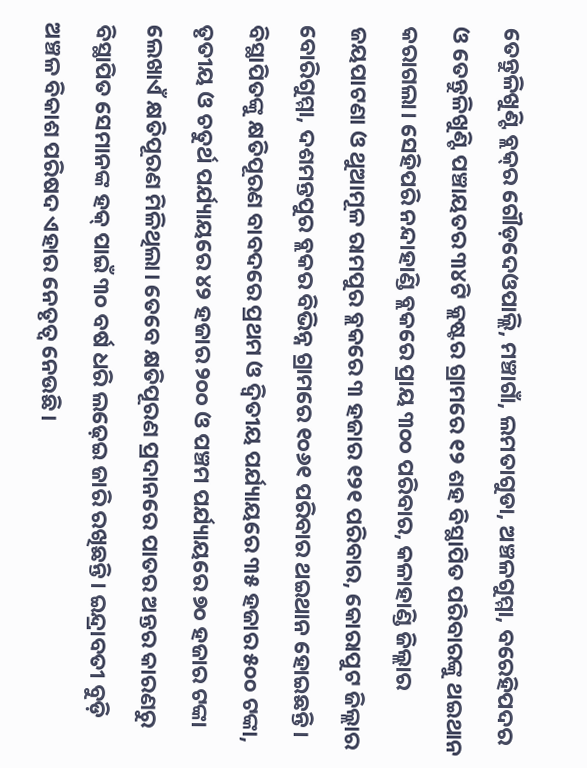ତେନ୍ତୁଳିଖୁଣ୍ଟି ବ୍ଲକ୍‌ର ଗୌଡ଼ଦେଓପାଲ୍ଲି, ମଞ୍ଚାଗାଁ, ଲମତାଗୁଡା, ଅଞ୍ଚଳଗୁମ୍ମା, ବରେହ‌ିପଦର ଓ ତେନ୍ତୁଳିଖୁଣ୍ଟି ପଞ୍ଚାୟତର ୩୪ଟି କ୍ଲଷ୍ଟର ଗ୍ରାମରେ ୧୨ ଶହ ବିସ୍ଥାପିତ ପରିବାରଙ୍କୁ ଥଇଥାନ କରାଗଲା। ସେହିପରି ନନ୍ଦାହାଣ୍ଡି ବ୍ଲକରେ ପ୍ରାୟ ୩୦୦ ପରିବାର, କଳାହାଣ୍ଡି ଜିଲ୍ଲାର ଜୟପାଟଣା ଓ ଥୁଆମୂଳ ରାମପୁର ବ୍ଲକରେ ୩ ହଜାର ୧୨୧ ପରିବାର, କୋ‌ରାପୁଟ ଜିଲ୍ଲାର ବୋରିଗୁମ୍ମା, ଦଶମନ୍ତପୁର ବ୍ଲକର ବିଭିନ୍ନ ଗ୍ରାମରେ ୧୦୬୧ ପରିବାର ଥଇଥାନ ହୋଇଛନ୍ତି। ବିସ୍ଥାପିତଙ୍କୁ କ୍ଷତିପୂରଣ ବାବଦରେ ପ୍ରଥମ ଓ ଦ୍ବିତୀୟ ପର୍ଯ୍ୟାୟରେ ୩୫ ହଜାର ୫୦୦ ଟଙ୍କା, ତୃତୀୟ ଓ ଚତୁର୍ଥ ପର୍ଯ୍ୟାୟରେ ୪୨ ହଜାର ୨୦୦ ଓ ପଞ୍ଚମ ପର୍ଯ୍ୟାୟରେ ୭୦ ହଜାର ଟଙ୍କା ଲେଖାଏଁ କ୍ଷତିପୂରଣ ମିଳିଥିଲା। ତେବେ କ୍ଷତିପୂରଣ ପ୍ରଦାନରେ ପାତର ଅନ୍ତର କାରଣରୁ ବିସ୍ଥାପିତ ସେମାନଙ୍କ ହକ୍ ପାଇଁ ୩୦ ବର୍ଷ ଧରି ଲଢ଼େଇ ଜାରି ରଖିଛନ୍ତି। ଇନ୍ଦ୍ରାବତୀ ବୁଡ଼ି ଅଞ୍ଚଳ ବିକାଶ ପରିଷଦ ଏହାର ନେତୃତ୍ବ ନେଉଛି।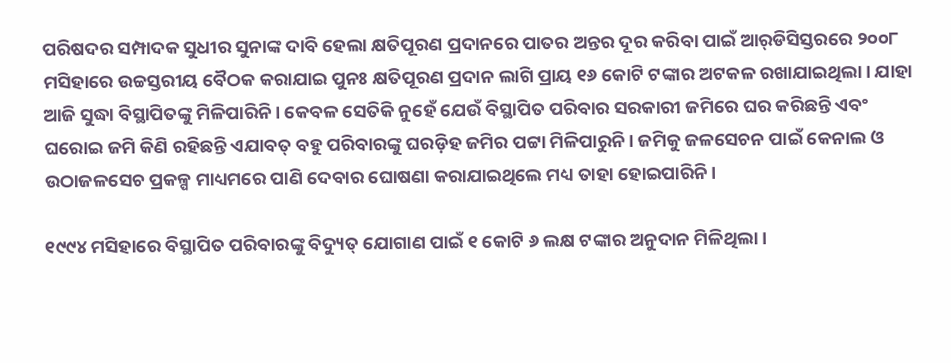ପରିଷଦର ସମ୍ପାଦକ ସୁଧୀର ସୁନାଙ୍କ ଦାବି ହେଲା କ୍ଷତିପୂରଣ ପ୍ରଦାନରେ ପାତର ଅନ୍ତର ଦୂର କରିବା ପାଇଁ ଆର୍‌ଡିସିସ୍ତରରେ ୨୦୦୮ ମସିହାରେ ଉଚ୍ଚସ୍ତରୀୟ ବୈଠକ କରାଯାଇ ପୁନଃ କ୍ଷତିପୂରଣ ପ୍ରଦାନ ଲାଗି ପ୍ରାୟ ୧୬ କୋଟି ଟଙ୍କାର ଅଟକଳ ରଖାଯାଇଥିଲା। ଯାହା ଆଜି ସୁଦ୍ଧା ବିସ୍ଥାପିତଙ୍କୁ ମିଳିପାରିନି। କେବଳ ସେତିକି ନୁହେଁ ଯେଉଁ ବିସ୍ଥାପିତ ପରିବାର ସରକାରୀ ଜମିରେ ଘର କରିଛନ୍ତି ଏବଂ ଘରୋଇ ଜମି କିଣି ରହିଛନ୍ତି ଏଯାବତ୍ ବହୁ ପରିବାରଙ୍କୁ ଘରଡ଼ିହ ଜମିର ପଟ୍ଟା ମିଳିପାରୁନି। ଜମିକୁ ଜଳସେଚନ ପାଇଁ କେନାଲ ଓ ଉଠାଜଳସେଚ ପ୍ରକଳ୍ପ ମାଧ୍ୟମରେ ପାଣି ଦେବାର ଘୋଷଣା କରାଯାଇଥିଲେ ମଧ୍ୟ ତାହା ହୋଇପାରିନି।

୧୯୯୪ ମସିହାରେ ବିସ୍ଥାପିତ ପରିବାରଙ୍କୁ ବିଦ୍ୟୁତ୍ ଯୋଗାଣ ପାଇଁ ୧ କୋଟି ୬ ଲକ୍ଷ ଟଙ୍କାର ଅନୁଦାନ ମିଳିଥିଲା।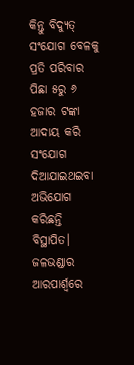କିନ୍ତୁ ବିଦ୍ୟୁତ୍ ସଂଯୋଗ ବେଳକୁ ପ୍ରତି ପରିବାର ପିଛା ୫ରୁ ୬ ହଜାର ଟଙ୍କା ଆଦାୟ କରି ସଂଯୋଗ ଦିଆଯାଇଥଇବା ଅଭିଯୋଗ କରିଛନ୍ତି ବିସ୍ଥାପିତ। ଜଳଭଣ୍ଡାର ଆରପାର୍ଶ୍ବରେ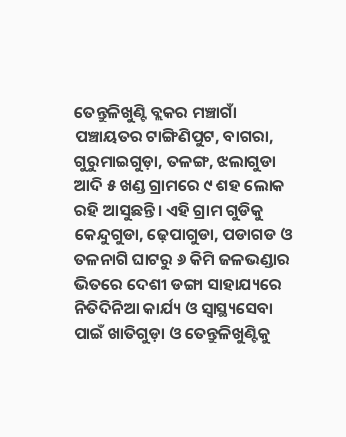ତେନ୍ତୁଳିଖୁଣ୍ଟି ବ୍ଲକର ମଞ୍ଚାଗାଁ ପଞ୍ଚାୟତର ଟାଙ୍ଗିଣିପୁଟ, ବାଗରା, ଗୁରୁମାଇଗୁଡ଼ା, ତଳଙ୍ଗ, ଝଲାଗୁଡା ଆଦି ୫ ଖଣ୍ଡ ଗ୍ରାମରେ ୯ ଶହ ଲୋକ ରହି ଆସୁଛନ୍ତି। ଏହି ଗ୍ରାମ ଗୁଡିକୁ କେନ୍ଦୁଗୁଡା, ଢ଼େପାଗୁଡା, ପଡାଗଡ ଓ ତଳନାଗି ଘାଟରୁ ୬ କିମି ଜଳଭଣ୍ଡାର ଭିତରେ ଦେଶୀ ଡଙ୍ଗା ସାହାଯ୍ୟରେ ନିତିଦିନିଆ କାର୍ଯ୍ୟ ଓ ସ୍ବାସ୍ଥ୍ୟସେବା ପାଇଁ ଖାତିଗୁଡ଼ା ଓ ତେନ୍ତୁଳିଖୁଣ୍ଟିକୁ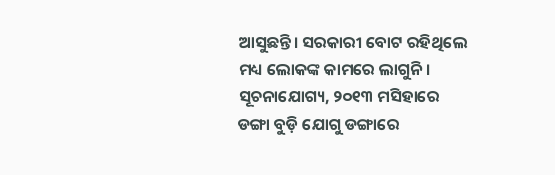ଆସୁଛନ୍ତି। ସରକାରୀ ବୋଟ ରହିଥିଲେ ମଧ୍ୟ ଲୋକଙ୍କ କାମରେ ଲାଗୁନି। ସୂଚନାଯୋଗ୍ୟ, ୨୦୧୩ ମସିହାରେ ଡଙ୍ଗା ବୁଡ଼ି ଯୋଗୁ ଡଙ୍ଗାରେ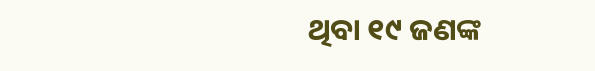ଥିବା ୧୯ ଜଣଙ୍କ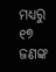ମଧ୍ୟରୁ ୧୭ ଜଣଙ୍କ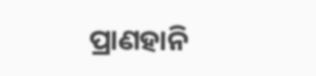ପ୍ରାଣହାନି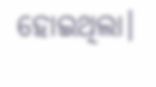ହୋଇଥିଲା‌।